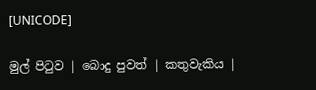[UNICODE]

මුල් පිටුව | බොදු පුවත් | කතුවැකිය |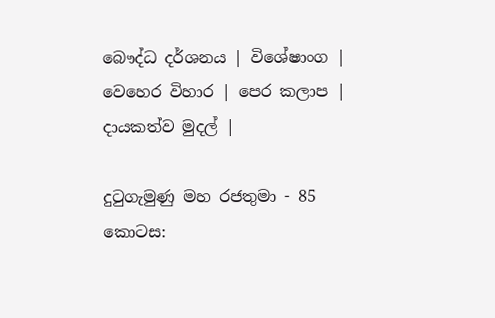බෞද්ධ දර්ශනය | විශේෂාංග | වෙහෙර විහාර | පෙර කලාප | දායකත්ව මුදල් |

දුටුගැමුණු මහ රජතුමා - 85 කොටස: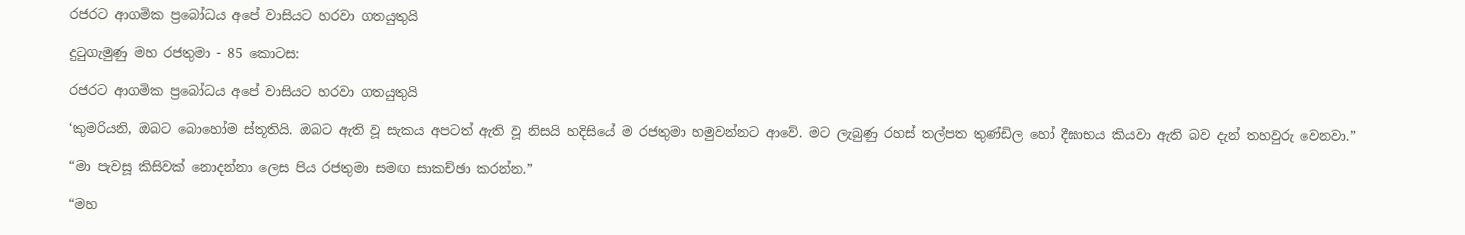රජරට ආගමික ප්‍රබෝධය අපේ වාසියට හරවා ගතයුතුයි

දුටුගැමුණු මහ රජතුමා - 85 කොටස:

රජරට ආගමික ප්‍රබෝධය අපේ වාසියට හරවා ගතයුතුයි

‘කුමරියනි, ඔබට බොහෝම ස්තූතියි. ඔබට ඇති වූ සැකය අපටත් ඇති වූ නිසයි හදිසියේ ම රජතුමා හමුවන්නට ආවේ. මට ලැබුණු රහස් තල්පත තුණ්ඩිල හෝ දීඝාභය කියවා ඇති බව දැන් තහවුරු වෙනවා.”

“මා පැවසූ කිසිවක් නොදන්නා ලෙස පිය රජතුමා සමඟ සාකච්ඡා කරන්න.”

“මහ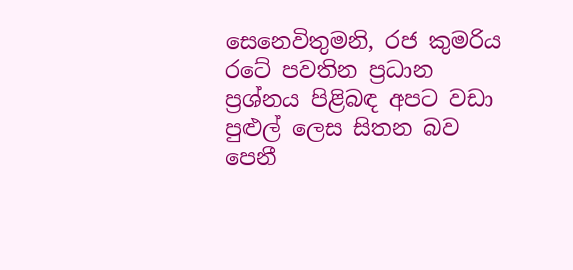සෙනෙවිතුමනි, රජ කුමරිය රටේ පවතින ප්‍රධාන ප්‍රශ්නය පිළිබඳ අපට වඩා පුළුල් ලෙස සිතන බව පෙනී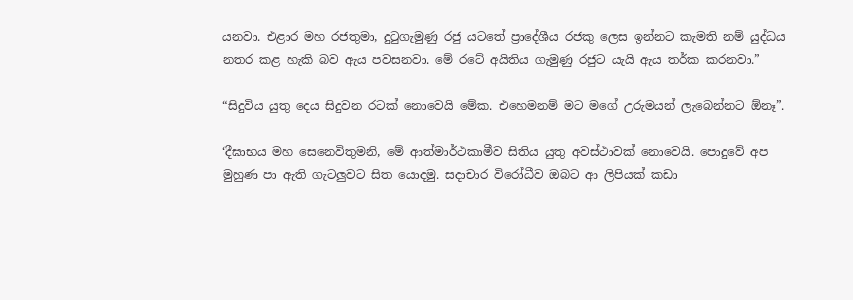යනවා. එළාර මහ රජතුමා, දුටුගැමුණු රජු යටතේ ප්‍රාදේශීය රජකු ලෙස ඉන්නට කැමති නම් යුද්ධය නතර කළ හැකි බව ඇය පවසනවා. මේ රටේ අයිතිය ගැමුණු රජුට යැයි ඇය තර්ක කරනවා.”

“සිදුවිය යුතු දෙය සිදුවන රටක් නොවෙයි මේක. එහෙමනම් මට මගේ උරුමයන් ලැබෙන්නට ඕනෑ”.

‘දීඝාභය මහ සෙනෙවිතුමනි, මේ ආත්මාර්ථකාමීව සිතිය යුතු අවස්ථාවක් නොවෙයි. පොදුවේ අප මුහුණ පා ඇති ගැටලුවට සිත යොදමු. සදාචාර විරෝධීව ඔබට ආ ලිපියක් කඩා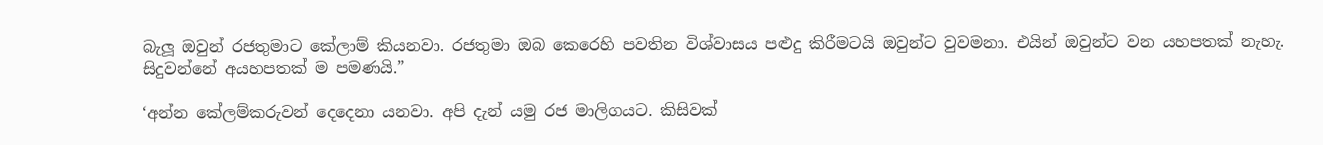බැලූ ඔවුන් රජතුමාට කේලාම් කියනවා. රජතුමා ඔබ කෙරෙහි පවතින විශ්වාසය පළුදු කිරීමටයි ඔවුන්ට වුවමනා. එයින් ඔවුන්ට වන යහපතක් නැහැ. සිදුවන්නේ අයහපතක් ම පමණයි.”

‘අන්න කේලම්කරුවන් දෙදෙනා යනවා. අපි දැන් යමු රජ මාලිගයට. කිසිවක්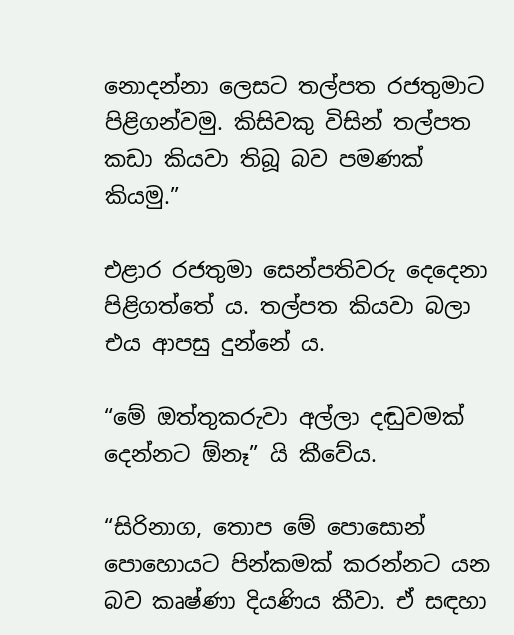නොදන්නා ලෙසට තල්පත රජතුමාට පිළිගන්වමු. කිසිවකු විසින් තල්පත කඩා කියවා තිබූ බව පමණක් කියමු.”

එළාර රජතුමා සෙන්පතිවරු දෙදෙනා පිළිගත්තේ ය. තල්පත කියවා බලා එය ආපසු දුන්නේ ය.

“මේ ඔත්තුකරුවා අල්ලා දඬුවමක් දෙන්නට ඕනෑ” යි කීවේය.

“සිරිනාග, තොප මේ පොසොන් පොහොයට පින්කමක් කරන්නට යන බව කෘෂ්ණා දියණිය කීවා. ඒ සඳහා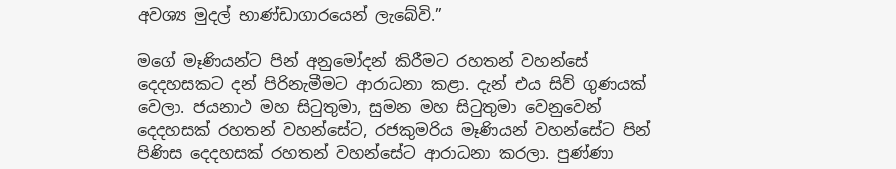අවශ්‍ය මුදල් භාණ්ඩාගාරයෙන් ලැබේවි.”

මගේ මෑණියන්ට පින් අනුමෝදන් කිරීමට රහතන් වහන්සේ දෙදහසකට දන් පිරිනැමීමට ආරාධනා කළා. දැන් එය සිව් ගුණයක් වෙලා. ජයනාථ මහ සිටුතුමා, සුමන මහ සිටුතුමා වෙනුවෙන් දෙදහසක් රහතන් වහන්සේට, රජකුමරිය මෑණියන් වහන්සේට පින් පිණිස දෙදහසක් රහතන් වහන්සේට ආරාධනා කරලා. පුණ්ණා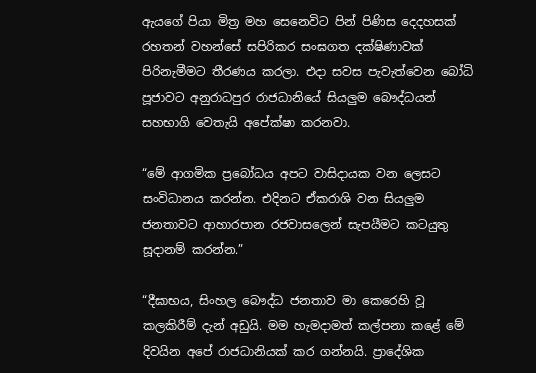ඇයගේ පියා මිත්‍ර මහ සෙනෙවිට පින් පිණිස දෙදහසක් රහතන් වහන්සේ සපිරිකර සංඝගත දක්ෂිණාවක් පිරිනැමීමට තීරණය කරලා. එදා සවස පැවැත්වෙන බෝධි පූජාවට අනුරාධපුර රාජධානියේ සියලුම බෞද්ධයන් සහභාගි වෙතැයි අපේක්ෂා කරනවා.

“මේ ආගමික ප්‍රබෝධය අපට වාසිදායක වන ලෙසට සංවිධානය කරන්න. එදිනට ඒකරාශි වන සියලුම ජනතාවට ආහාරපාන රජවාසලෙන් සැපයීමට කටයුතු සූදානම් කරන්න.”

“දීඝාභය, සිංහල බෞද්ධ ජනතාව මා කෙරෙහි වූ කලකිරීම් දැන් අඩුයි. මම හැමදාමත් කල්පනා කළේ මේ දිවයින අපේ රාජධානියක් කර ගන්නයි. ප්‍රාදේශික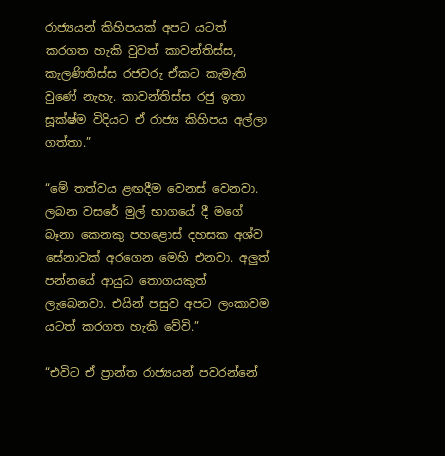රාජ්‍යයන් කිහිපයක් අපට යටත් කරගත හැකි වුවත් කාවන්තිස්ස, කැලණිතිස්ස රජවරු ඒකට කැමැති වුණේ නැහැ. කාවන්තිස්ස රජු ඉතා සූක්ෂ්ම විදියට ඒ රාජ්‍ය කිහිපය අල්ලා ගත්තා.”

“මේ තත්වය ළඟදීම වෙනස් වෙනවා. ලබන වසරේ මුල් භාගයේ දී මගේ බෑනා කෙනකු පහළොස් දහසක අශ්ව සේනාවක් අරගෙන මෙහි එනවා. අලුත් පන්නයේ ආයුධ තොගයකුත් ලැබෙනවා. එයින් පසුව අපට ලංකාවම යටත් කරගත හැකි වේවි.”

“එවිට ඒ ප්‍රාන්ත රාජ්‍යයන් පවරන්නේ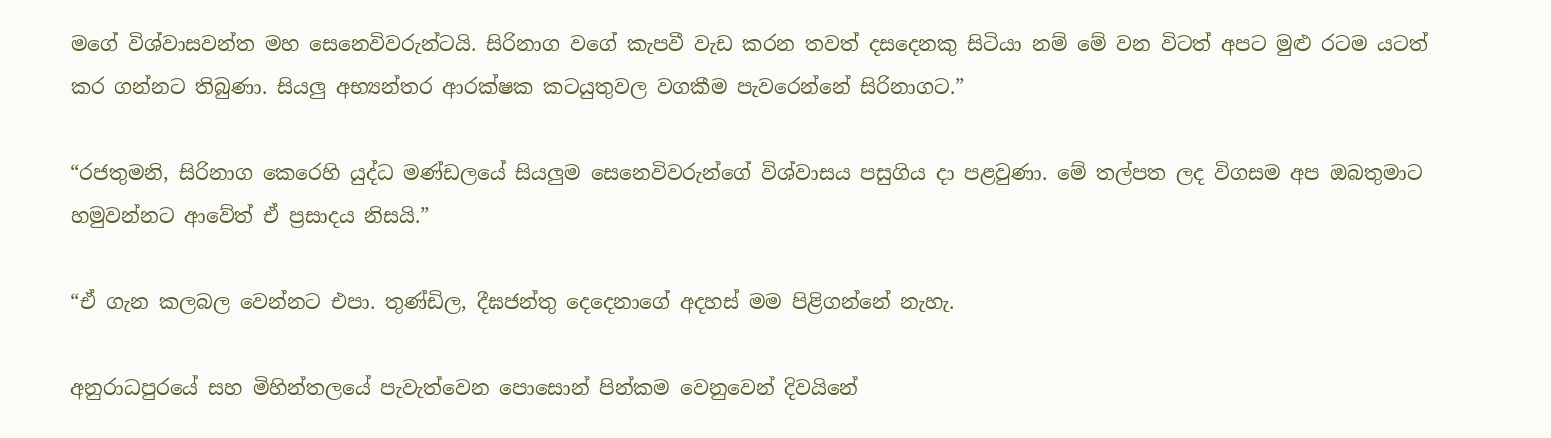මගේ විශ්වාසවන්ත මහ සෙනෙවිවරුන්ටයි. සිරිනාග වගේ කැපවී වැඩ කරන තවත් දසදෙනකු සිටියා නම් මේ වන විටත් අපට මුළු රටම යටත් කර ගන්නට තිබුණා. සියලු අභ්‍යන්තර ආරක්ෂක කටයුතුවල වගකීම පැවරෙන්නේ සිරිනාගට.”

“රජතුමනි, සිරිනාග කෙරෙහි යුද්ධ මණ්ඩලයේ සියලුම සෙනෙවිවරුන්ගේ විශ්වාසය පසුගිය දා පළවුණා. මේ තල්පත ලද විගසම අප ඔබතුමාට හමුවන්නට ආවේත් ඒ ප්‍රසාදය නිසයි.”

“ඒ ගැන කලබල වෙන්නට එපා. තුණ්ඩිල, දීඝජන්තු දෙදෙනාගේ අදහස් මම පිළිගන්නේ නැහැ.

අනුරාධපුරයේ සහ මිහින්තලයේ පැවැත්වෙන පොසොන් පින්කම වෙනුවෙන් දිවයිනේ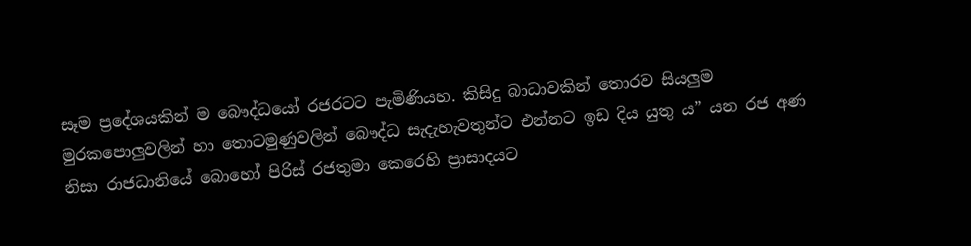සෑම ප්‍රදේශයකින් ම බෞද්ධයෝ රජරටට පැමිණියහ. කිසිදු බාධාවකින් තොරව සියලුම මුරකපොලුවලින් හා තොටමුණුවලින් බෞද්ධ සැදැහැවතුන්ට එන්නට ඉඩ දිය යුතු ය” යන රජ අණ නිසා රාජධානියේ බොහෝ පිරිස් රජතුමා කෙරෙහි ප්‍රාසාදයට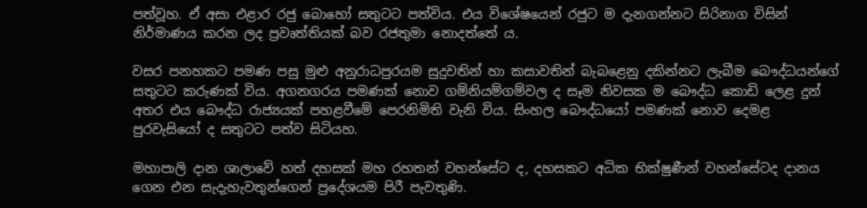පත්වූහ. ඒ අසා එළාර රජු බොහෝ සතුටට පත්විය. එය විශේෂයෙන් රජුට ම දැනගන්නට සිරිනාග විසින් නිර්මාණය කරන ලද ප්‍රවෘත්තියක් බව රජතුමා නොදත්තේ ය.

වසර පනහකට පමණ පසු මුළු අනුරාධපුරයම සුදුවතින් හා කසාවතින් බැබළෙනු දකින්නට ලැබීම බෞද්ධයන්ගේ සතුටට කරුණක් විය. අගනගරය පමණක් නොව ගම්නියම්ගම්වල ද සෑම නිවසක ම බෞද්ධ කොඩි ලෙළ දුන් අතර එය බෞද්ධ රාජ්‍යයක් පහළවීමේ පෙරනිමිති වැනි විය. සිංහල බෞද්ධයෝ පමණක් නොව දෙමළ පුරවැසියෝ ද සතුටට පත්ව සිටියහ.

මහාපාලි දාන ශාලාවේ හත් දහසක් මහ රහතන් වහන්සේට ද, දහසකට අධික භික්ෂුණීන් වහන්සේටද දානය ගෙන එන සැදැහැවතුන්ගෙන් ප්‍රදේශයම පිරී පැවතුණි.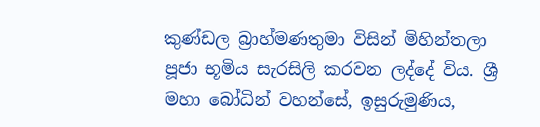කුණ්ඩල බ්‍රාහ්මණතුමා විසින් මිහින්තලා පූජා භූමිය සැරසිලි කරවන ලද්දේ විය. ශ්‍රී මහා බෝධින් වහන්සේ, ඉසුරුමුණිය,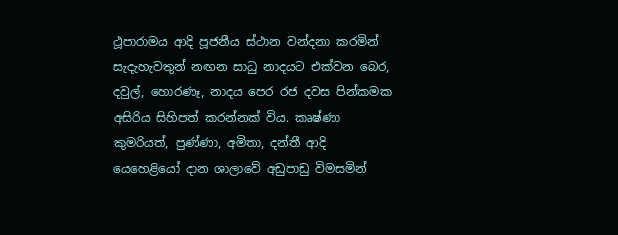ථූපාරාමය ආදි පූජනීය ස්ථාන වන්දනා කරමින් සැදැහැවතුන් නඟන සාධු නාදයට එක්වන බෙර, දවුල්, හොරණෑ, නාදය පෙර රජ දවස පින්කමක අසිරිය සිහිපත් කරන්නක් විය. කෘෂ්ණා කුමරියත්, පුණ්ණා, අමිතා, දන්තී ආදි යෙහෙළියෝ දාන ශාලාවේ අඩුපාඩු විමසමින්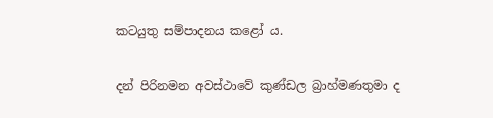කටයුතු සම්පාදනය කළෝ ය.

දන් පිරිනමන අවස්ථාවේ කුණ්ඩල බ්‍රාහ්මණතුමා ද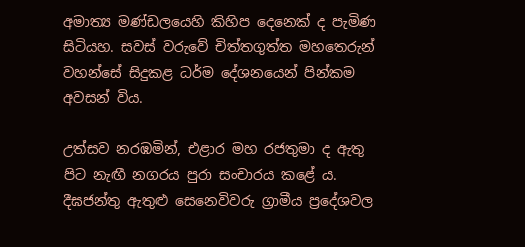අමාත්‍ය මණ්ඩලයෙහි කිහිප දෙනෙක් ද පැමිණ සිටියහ. සවස් වරුවේ චිත්තගුත්ත මහතෙරුන් වහන්සේ සිදුකළ ධර්ම දේශනයෙන් පින්කම අවසන් විය.

උත්සව නරඹමින්, එළාර මහ රජතුමා ද ඇතු පිට නැඟී නගරය පුරා සංචාරය කළේ ය. දීඝජන්තු ඇතුළු සෙනෙවිවරු ග්‍රාමීය ප්‍රදේශවල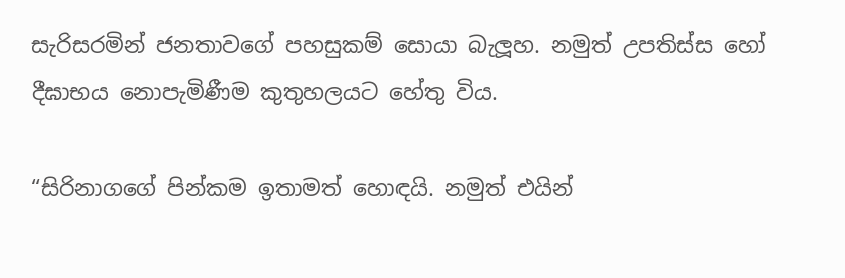සැරිසරමින් ජනතාවගේ පහසුකම් සොයා බැලූහ. නමුත් උපතිස්ස හෝ දීඝාභය නොපැමිණීම කුතුහලයට හේතු විය.

“සිරිනාගගේ පින්කම ඉතාමත් හොඳයි. නමුත් එයින්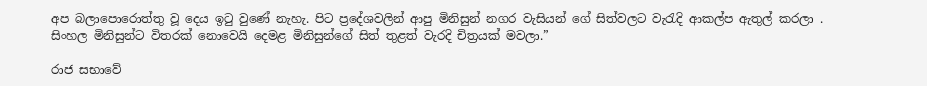අප බලාපොරොත්තු වූ දෙය ඉටු වුණේ නැහැ. පිට ප්‍රදේශවලින් ආපු මිනිසුන් නගර වැසියන් ගේ සිත්වලට වැරැදි ආකල්ප ඇතුල් කරලා . සිංහල මිනිසුන්ට විතරක් නොවෙයි දෙමළ මිනිසුන්ගේ සිත් තුළත් වැරදි චිත්‍රයක් මවලා.”

රාජ සභාවේ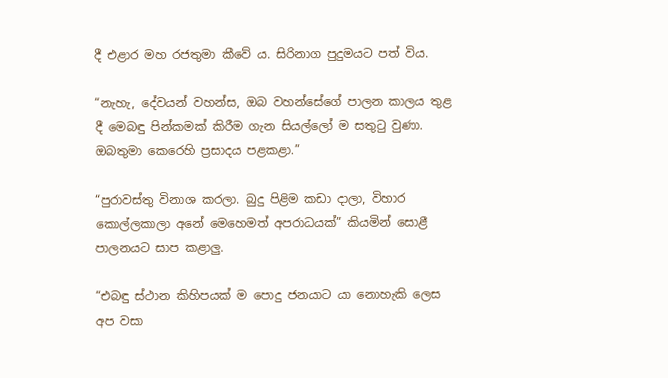දී එළාර මහ රජතුමා කීවේ ය. සිරිනාග පුදුමයට පත් විය.

“නැහැ, දේවයන් වහන්ස, ඔබ වහන්සේගේ පාලන කාලය තුළ දී මෙබඳු පින්කමක් කිරීම ගැන සියල්ලෝ ම සතුටු වුණා. ඔබතුමා කෙරෙහි ප්‍රසාදය පළකළා.”

“පුරාවස්තු විනාශ කරලා. බුදු පිළිම කඩා දාලා, විහාර කොල්ලකාලා අනේ මෙහෙමත් අපරාධයක්” කියමින් සොළී පාලනයට සාප කළාලු.

“එබඳු ස්ථාන කිහිපයක් ම පොදු ජනයාට යා නොහැකි ලෙස අප වසා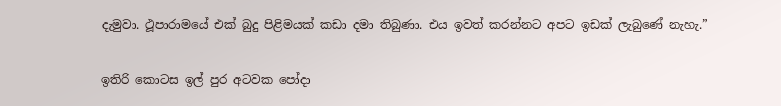දැමුවා. ථූපාරාමයේ එක් බුදු පිළිමයක් කඩා දමා තිබුණා. එය ඉවත් කරන්නට අපට ඉඩක් ලැබුණේ නැහැ.”

ඉතිරි කොටස ඉල් පුර අටවක පෝදා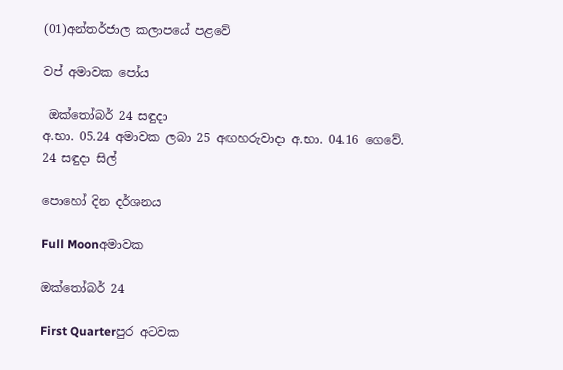(01)අන්තර්ජාල කලාපයේ පළවේ

වප් අමාවක පෝය

 ඔක්තෝබර් 24 සඳුදා
අ.භා. 05.24 අමාවක ලබා 25 අඟහරුවාදා අ.භා. 04.16 ගෙවේ.
24 සඳුදා සිල්

පොහෝ දින දර්ශනය

Full Moonඅමාවක

ඔක්තෝබර් 24

First Quarterපුර අටවක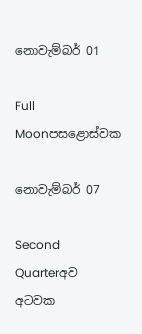නොවැම්බර් 01

Full Moonපසළොස්වක

නොවැම්බර් 07

Second Quarterඅව අටවක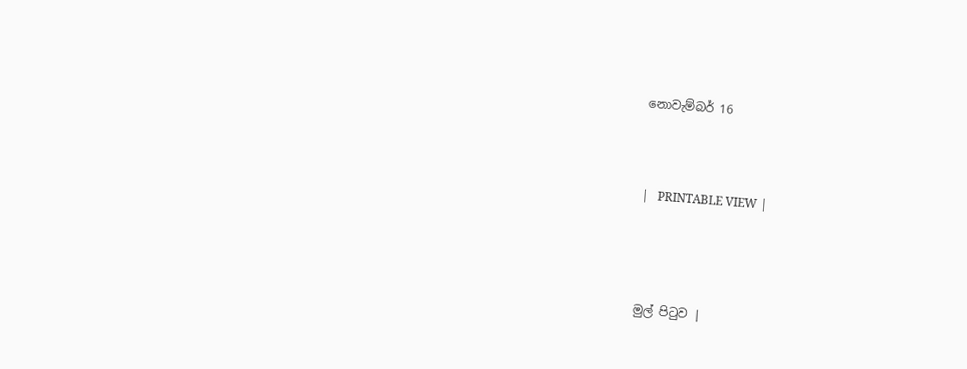නොවැම්බර් 16



|   PRINTABLE VIEW |




මුල් පිටුව |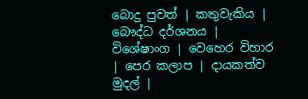බොදු පුවත් | කතුවැකිය | බෞද්ධ දර්ශනය | විශේෂාංග | වෙහෙර විහාර | පෙර කලාප | දායකත්ව මුදල් |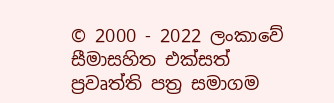© 2000 - 2022 ලංකාවේ සීමාසහිත එක්සත් ප්‍රවෘත්ති පත්‍ර සමාගම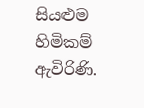සියළුම හිමිකම් ඇවිරිණි.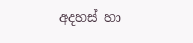අදහස් හා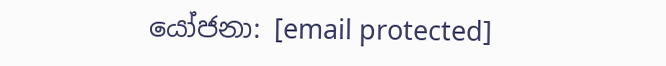යෝජනා: [email protected]